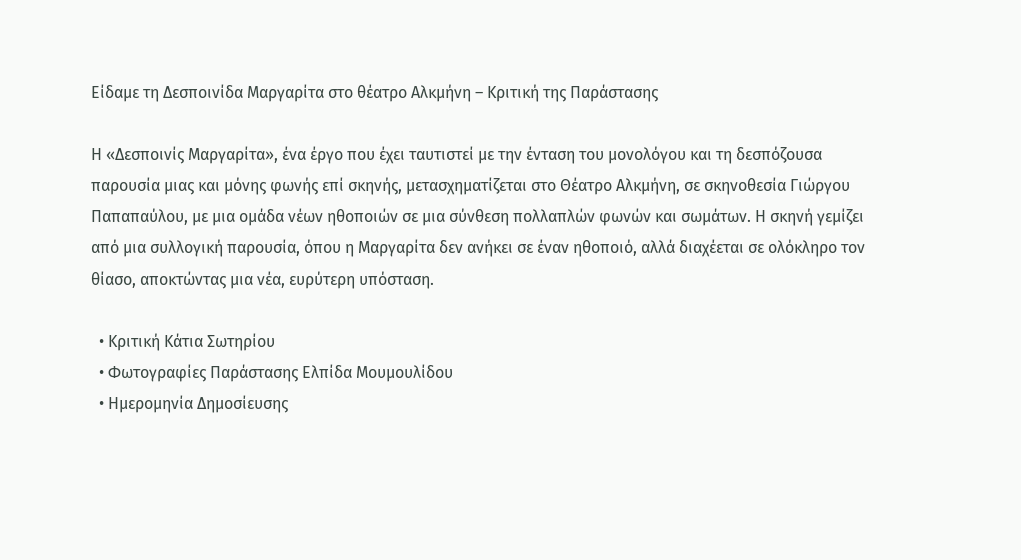Είδαμε τη Δεσποινίδα Μαργαρίτα στο θέατρο Αλκμήνη – Κριτική της Παράστασης

Η «Δεσποινίς Μαργαρίτα», ένα έργο που έχει ταυτιστεί με την ένταση του μονολόγου και τη δεσπόζουσα παρουσία μιας και μόνης φωνής επί σκηνής, μετασχηματίζεται στο Θέατρο Αλκμήνη, σε σκηνοθεσία Γιώργου Παπαπαύλου, με μια ομάδα νέων ηθοποιών σε μια σύνθεση πολλαπλών φωνών και σωμάτων. Η σκηνή γεμίζει από μια συλλογική παρουσία, όπου η Μαργαρίτα δεν ανήκει σε έναν ηθοποιό, αλλά διαχέεται σε ολόκληρο τον θίασο, αποκτώντας μια νέα, ευρύτερη υπόσταση.

  • Κριτική Κάτια Σωτηρίου
  • Φωτογραφίες Παράστασης Ελπίδα Μουμουλίδου
  • Ημερομηνία Δημοσίευσης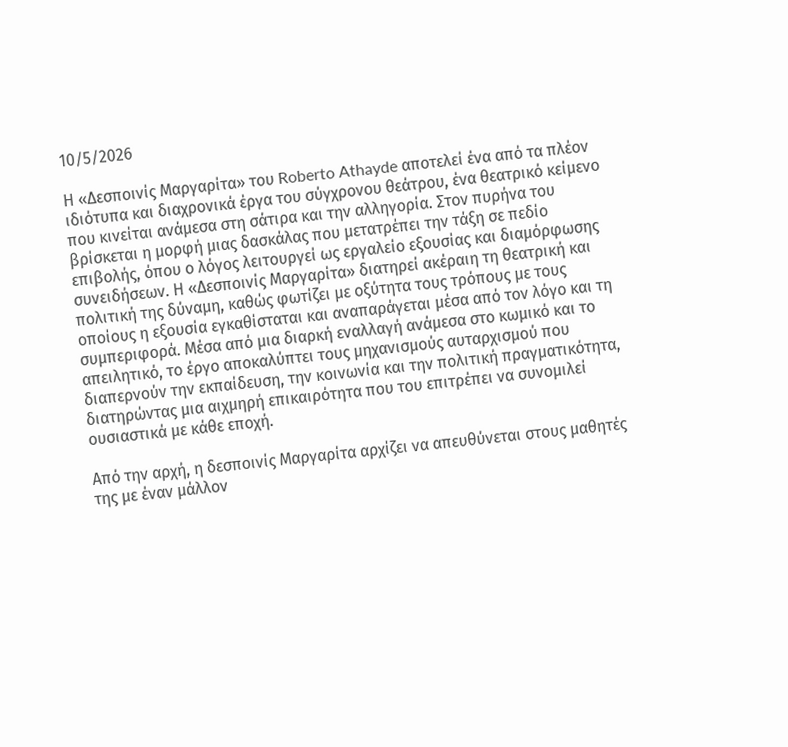10/5/2026

Η «Δεσποινίς Μαργαρίτα» του Roberto Athayde αποτελεί ένα από τα πλέον ιδιότυπα και διαχρονικά έργα του σύγχρονου θεάτρου, ένα θεατρικό κείμενο που κινείται ανάμεσα στη σάτιρα και την αλληγορία. Στον πυρήνα του βρίσκεται η μορφή μιας δασκάλας που μετατρέπει την τάξη σε πεδίο επιβολής, όπου ο λόγος λειτουργεί ως εργαλείο εξουσίας και διαμόρφωσης συνειδήσεων. Η «Δεσποινίς Μαργαρίτα» διατηρεί ακέραιη τη θεατρική και πολιτική της δύναμη, καθώς φωτίζει με οξύτητα τους τρόπους με τους οποίους η εξουσία εγκαθίσταται και αναπαράγεται μέσα από τον λόγο και τη συμπεριφορά. Μέσα από μια διαρκή εναλλαγή ανάμεσα στο κωμικό και το απειλητικό, το έργο αποκαλύπτει τους μηχανισμούς αυταρχισμού που διαπερνούν την εκπαίδευση, την κοινωνία και την πολιτική πραγματικότητα, διατηρώντας μια αιχμηρή επικαιρότητα που του επιτρέπει να συνομιλεί ουσιαστικά με κάθε εποχή.

Από την αρχή, η δεσποινίς Μαργαρίτα αρχίζει να απευθύνεται στους μαθητές της με έναν μάλλον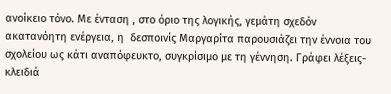ανοίκειο τόνο. Με ένταση , στο όριο της λογικής, γεμάτη σχεδόν ακατανόητη ενέργεια, η  δεσποινίς Μαργαρίτα παρουσιάζει την έννοια του σχολείου ως κάτι αναπόφευκτο, συγκρίσιμο με τη γέννηση. Γράφει λέξεις-κλειδιά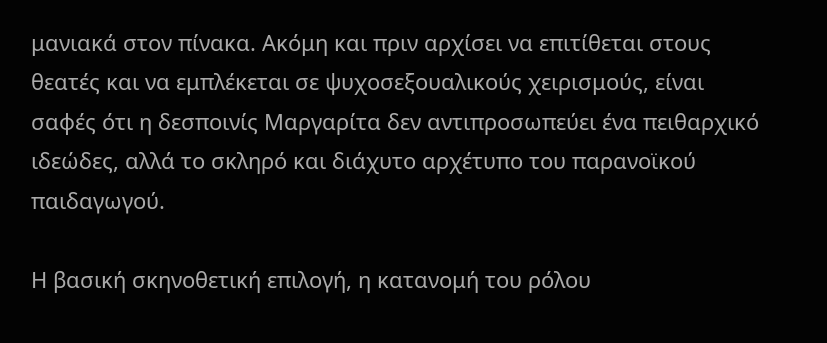μανιακά στον πίνακα. Ακόμη και πριν αρχίσει να επιτίθεται στους θεατές και να εμπλέκεται σε ψυχοσεξουαλικούς χειρισμούς, είναι σαφές ότι η δεσποινίς Μαργαρίτα δεν αντιπροσωπεύει ένα πειθαρχικό ιδεώδες, αλλά το σκληρό και διάχυτο αρχέτυπο του παρανοϊκού παιδαγωγού.

Η βασική σκηνοθετική επιλογή, η κατανομή του ρόλου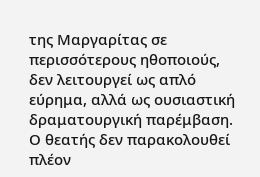της Μαργαρίτας σε περισσότερους ηθοποιούς,  δεν λειτουργεί ως απλό εύρημα, αλλά ως ουσιαστική δραματουργική παρέμβαση. Ο θεατής δεν παρακολουθεί πλέον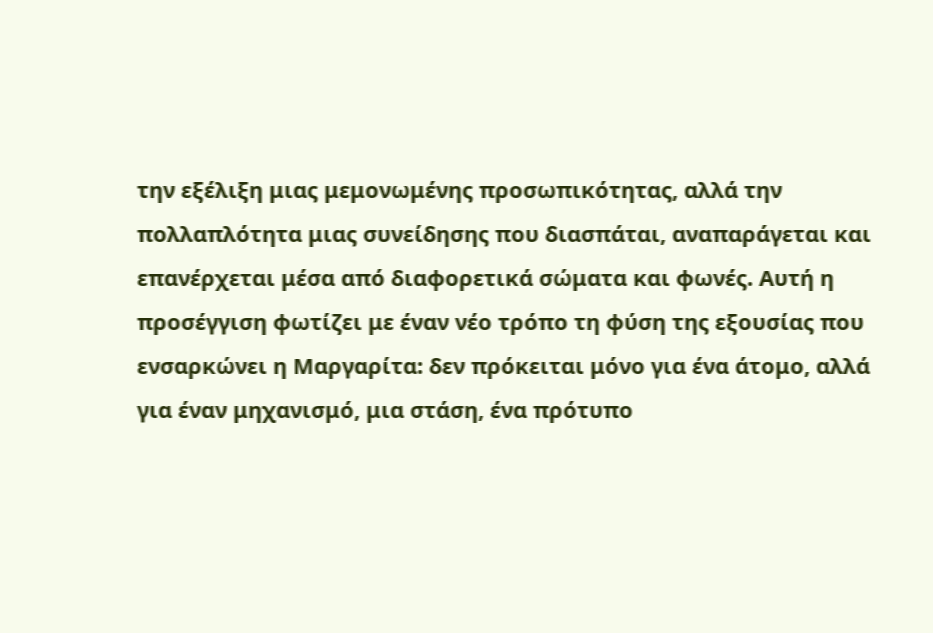την εξέλιξη μιας μεμονωμένης προσωπικότητας, αλλά την πολλαπλότητα μιας συνείδησης που διασπάται, αναπαράγεται και επανέρχεται μέσα από διαφορετικά σώματα και φωνές. Αυτή η προσέγγιση φωτίζει με έναν νέο τρόπο τη φύση της εξουσίας που ενσαρκώνει η Μαργαρίτα: δεν πρόκειται μόνο για ένα άτομο, αλλά για έναν μηχανισμό, μια στάση, ένα πρότυπο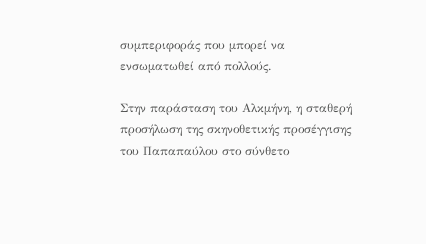συμπεριφοράς που μπορεί να ενσωματωθεί από πολλούς.

Στην παράσταση του Αλκμήνη, η σταθερή προσήλωση της σκηνοθετικής προσέγγισης του Παπαπαύλου στο σύνθετο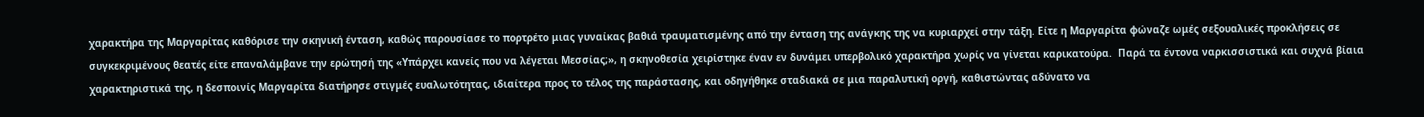χαρακτήρα της Μαργαρίτας καθόρισε την σκηνική ένταση, καθώς παρουσίασε το πορτρέτο μιας γυναίκας βαθιά τραυματισμένης από την ένταση της ανάγκης της να κυριαρχεί στην τάξη. Είτε η Μαργαρίτα φώναζε ωμές σεξουαλικές προκλήσεις σε συγκεκριμένους θεατές είτε επαναλάμβανε την ερώτησή της «Υπάρχει κανείς που να λέγεται Μεσσίας;», η σκηνοθεσία χειρίστηκε έναν εν δυνάμει υπερβολικό χαρακτήρα χωρίς να γίνεται καρικατούρα.  Παρά τα έντονα ναρκισσιστικά και συχνά βίαια χαρακτηριστικά της, η δεσποινίς Μαργαρίτα διατήρησε στιγμές ευαλωτότητας, ιδιαίτερα προς το τέλος της παράστασης, και οδηγήθηκε σταδιακά σε μια παραλυτική οργή, καθιστώντας αδύνατο να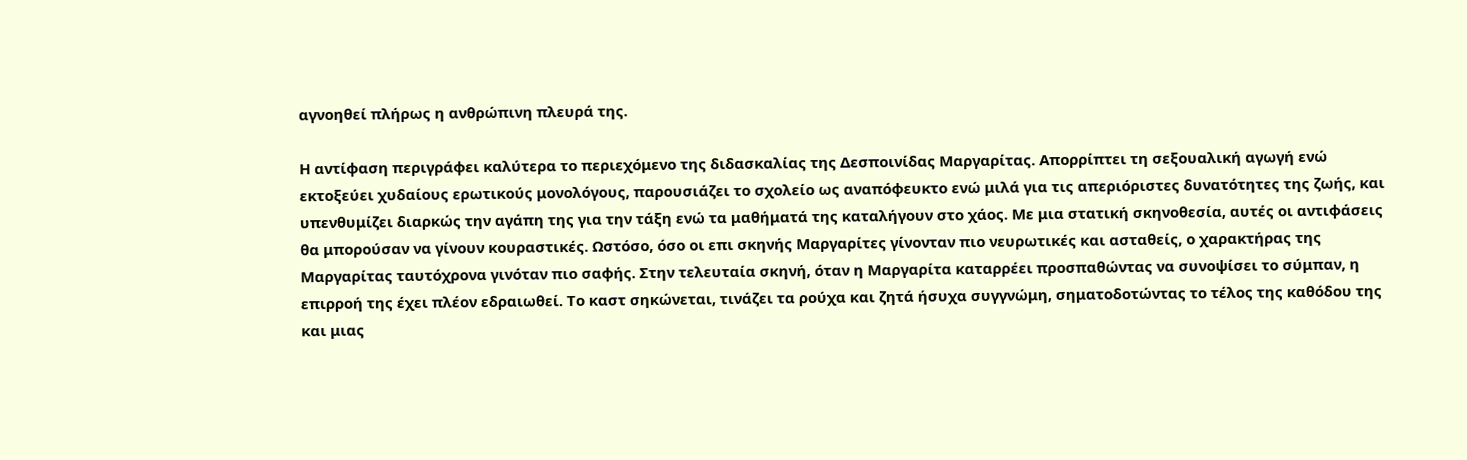αγνοηθεί πλήρως η ανθρώπινη πλευρά της.

Η αντίφαση περιγράφει καλύτερα το περιεχόμενο της διδασκαλίας της Δεσποινίδας Μαργαρίτας. Απορρίπτει τη σεξουαλική αγωγή ενώ εκτοξεύει χυδαίους ερωτικούς μονολόγους, παρουσιάζει το σχολείο ως αναπόφευκτο ενώ μιλά για τις απεριόριστες δυνατότητες της ζωής, και υπενθυμίζει διαρκώς την αγάπη της για την τάξη ενώ τα μαθήματά της καταλήγουν στο χάος. Με μια στατική σκηνοθεσία, αυτές οι αντιφάσεις θα μπορούσαν να γίνουν κουραστικές. Ωστόσο, όσο οι επι σκηνής Μαργαρίτες γίνονταν πιο νευρωτικές και ασταθείς, ο χαρακτήρας της Μαργαρίτας ταυτόχρονα γινόταν πιο σαφής. Στην τελευταία σκηνή, όταν η Μαργαρίτα καταρρέει προσπαθώντας να συνοψίσει το σύμπαν, η επιρροή της έχει πλέον εδραιωθεί. Το καστ σηκώνεται, τινάζει τα ρούχα και ζητά ήσυχα συγγνώμη, σηματοδοτώντας το τέλος της καθόδου της και μιας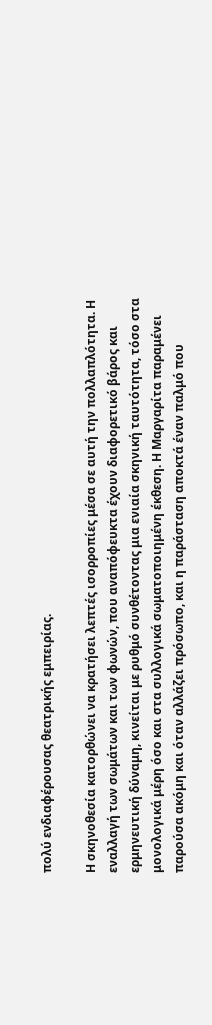πολύ ενδιαφέρουσας θεατρικής εμπειρίας.

Η σκηνοθεσία κατορθώνει να κρατήσει λεπτές ισορροπίες μέσα σε αυτή την πολλαπλότητα. Η εναλλαγή των σωμάτων και των φωνών, που αναπόφευκτα έχουν διαφορετικό βάρος και ερμηνευτική δύναμη, κινείται με ρυθμό συνθέτοντας μια ενιαία σκηνική ταυτότητα, τόσο στα μονολογικά μέρη όσο και στα συλλογικά σωματοποιημένη έκθεση. Η Μαργαρίτα παραμένει παρούσα ακόμη και όταν αλλάζει πρόσωπο, και η παράσταση αποκτά έναν παλμό που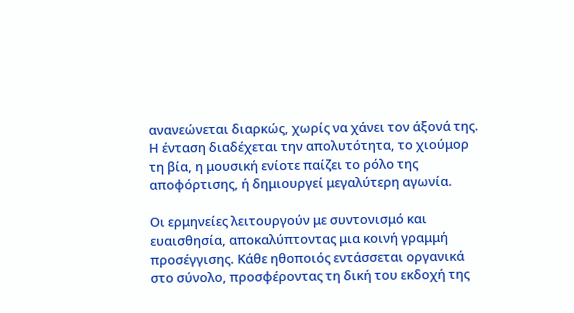ανανεώνεται διαρκώς, χωρίς να χάνει τον άξονά της. Η ένταση διαδέχεται την απολυτότητα, το χιούμορ τη βία, η μουσική ενίοτε παίζει το ρόλο της αποφόρτισης, ή δημιουργεί μεγαλύτερη αγωνία.

Οι ερμηνείες λειτουργούν με συντονισμό και ευαισθησία, αποκαλύπτοντας μια κοινή γραμμή προσέγγισης. Κάθε ηθοποιός εντάσσεται οργανικά στο σύνολο, προσφέροντας τη δική του εκδοχή της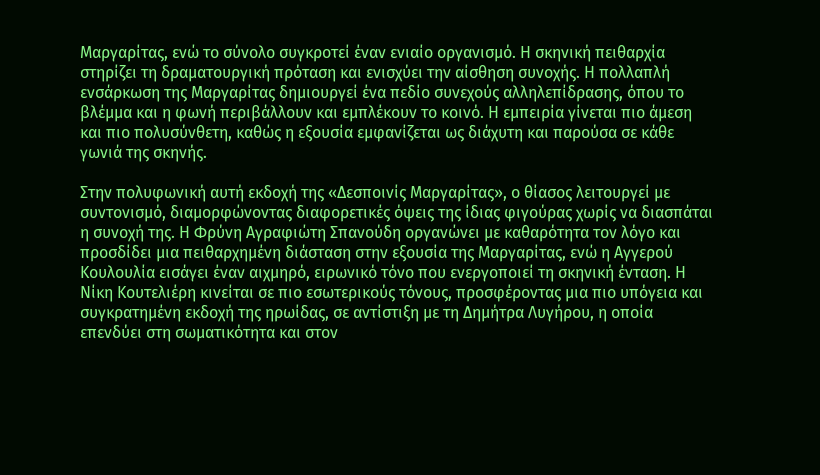Μαργαρίτας, ενώ το σύνολο συγκροτεί έναν ενιαίο οργανισμό. Η σκηνική πειθαρχία στηρίζει τη δραματουργική πρόταση και ενισχύει την αίσθηση συνοχής. Η πολλαπλή ενσάρκωση της Μαργαρίτας δημιουργεί ένα πεδίο συνεχούς αλληλεπίδρασης, όπου το βλέμμα και η φωνή περιβάλλουν και εμπλέκουν το κοινό. Η εμπειρία γίνεται πιο άμεση και πιο πολυσύνθετη, καθώς η εξουσία εμφανίζεται ως διάχυτη και παρούσα σε κάθε γωνιά της σκηνής.

Στην πολυφωνική αυτή εκδοχή της «Δεσποινίς Μαργαρίτας», ο θίασος λειτουργεί με συντονισμό, διαμορφώνοντας διαφορετικές όψεις της ίδιας φιγούρας χωρίς να διασπάται η συνοχή της. Η Φρύνη Αγραφιώτη Σπανούδη οργανώνει με καθαρότητα τον λόγο και προσδίδει μια πειθαρχημένη διάσταση στην εξουσία της Μαργαρίτας, ενώ η Αγγερού Κουλουλία εισάγει έναν αιχμηρό, ειρωνικό τόνο που ενεργοποιεί τη σκηνική ένταση. Η Νίκη Κουτελιέρη κινείται σε πιο εσωτερικούς τόνους, προσφέροντας μια πιο υπόγεια και συγκρατημένη εκδοχή της ηρωίδας, σε αντίστιξη με τη Δημήτρα Λυγήρου, η οποία επενδύει στη σωματικότητα και στον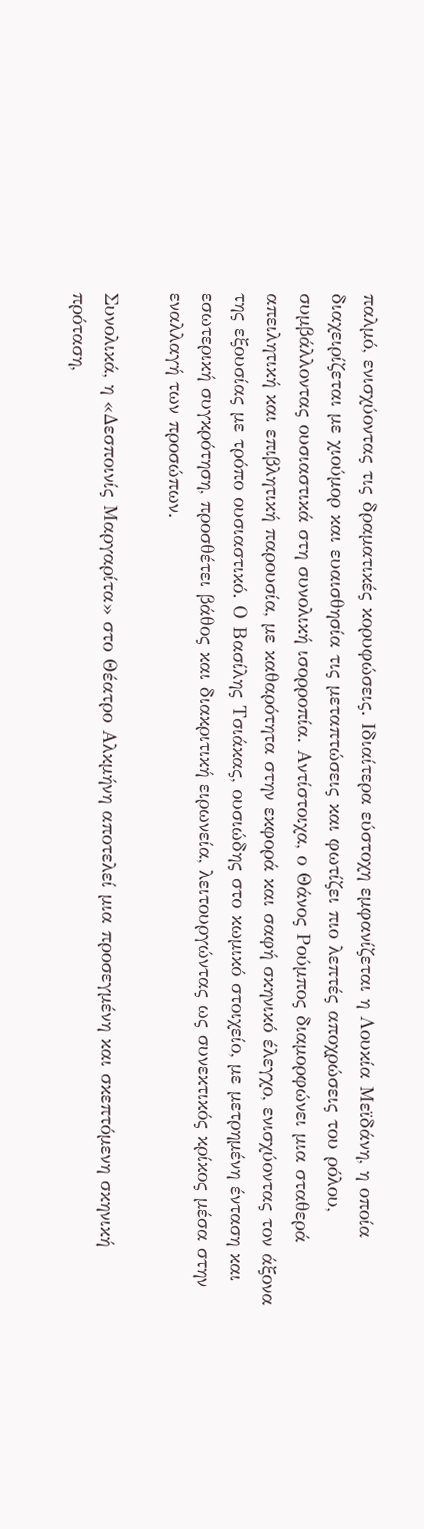παλμό, ενισχύοντας τις δραματικές κορυφώσεις. Ιδιαίτερα εύστοχη εμφανίζεται η Λουκία Μεϊδάνη, η οποία διαχειρίζεται με χιούμορ και ευαισθησία τις μεταπτώσεις και φωτίζει πιο λεπτές αποχρώσεις του ρόλου, συμβάλλοντας ουσιαστικά στη συνολική ισορροπία. Αντίστοιχα, ο Θάνος Ρούμπος διαμορφώνει μια σταθερά απειλητική και επιβλητική παρουσία, με καθαρότητα στην εκφορά και σαφή σκηνικό έλεγχο, ενισχύοντας τον άξονα της εξουσίας με τρόπο ουσιαστικό. Ο Βασίλης Τσιάκας, ουσιώδης στο κωμικό στοιχείο, με μετρημένη ένταση και εσωτερική συγκρότηση, προσθέτει βάθος και διακριτική ειρωνεία, λειτουργώντας ως συνεκτικός κρίκος μέσα στην εναλλαγή των προσώπων.

Συνολικά, η «Δεσποινίς Μαργαρίτα» στο Θέατρο Αλκμήνη αποτελεί μια προσεγμένη και σκεπτόμενη σκηνική πρόταση,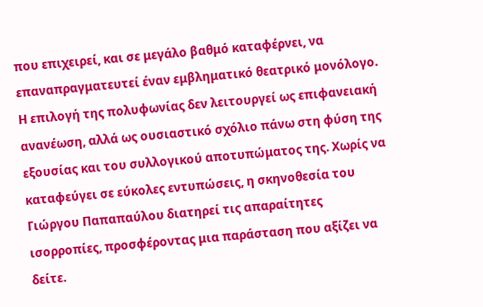που επιχειρεί, και σε μεγάλο βαθμό καταφέρνει, να επαναπραγματευτεί έναν εμβληματικό θεατρικό μονόλογο. Η επιλογή της πολυφωνίας δεν λειτουργεί ως επιφανειακή ανανέωση, αλλά ως ουσιαστικό σχόλιο πάνω στη φύση της εξουσίας και του συλλογικού αποτυπώματος της. Χωρίς να καταφεύγει σε εύκολες εντυπώσεις, η σκηνοθεσία του Γιώργου Παπαπαύλου διατηρεί τις απαραίτητες ισορροπίες, προσφέροντας μια παράσταση που αξίζει να δείτε.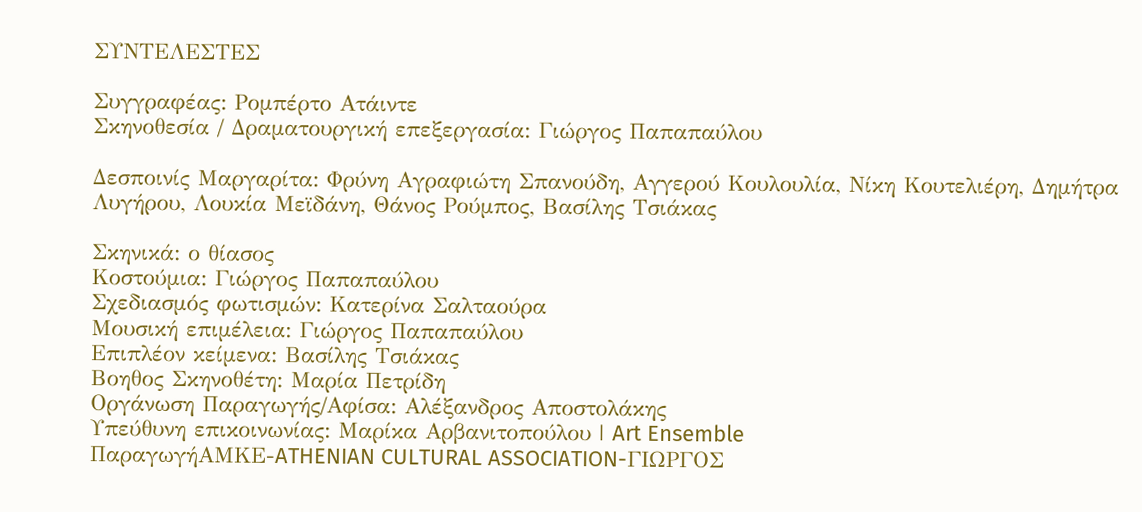ΣΥΝΤΕΛΕΣΤΕΣ

Συγγραφέας: Ρομπέρτο Ατάιντε
Σκηνοθεσία / Δραματουργική επεξεργασία: Γιώργος Παπαπαύλου

Δεσποινίς Μαργαρίτα: Φρύνη Αγραφιώτη Σπανούδη, Αγγερού Κουλουλία, Νίκη Κουτελιέρη, Δημήτρα Λυγήρου, Λουκία Μεϊδάνη, Θάνος Ρούμπος, Βασίλης Τσιάκας

Σκηνικά: ο θίασος
Κοστούμια: Γιώργος Παπαπαύλου
Σχεδιασμός φωτισμών: Κατερίνα Σαλταούρα
Μουσική επιμέλεια: Γιώργος Παπαπαύλου
Επιπλέον κείμενα: Βασίλης Τσιάκας
Βοηθος Σκηνοθέτη: Μαρία Πετρίδη
Οργάνωση Παραγωγής/Αφίσα: Αλέξανδρος Αποστολάκης
Υπεύθυνη επικοινωνίας: Μαρίκα Αρβανιτοπούλου | Art Ensemble
ΠαραγωγήΑΜΚΕ-ATHENIAN CULTURAL ASSOCIATION-ΓΙΩΡΓΟΣ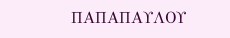ΠΑΠΑΠΑΥΛΟΥ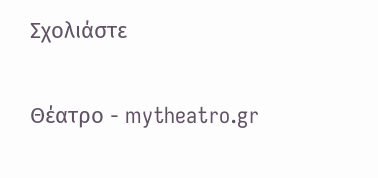Σχολιάστε

Θέατρο - mytheatro.gr